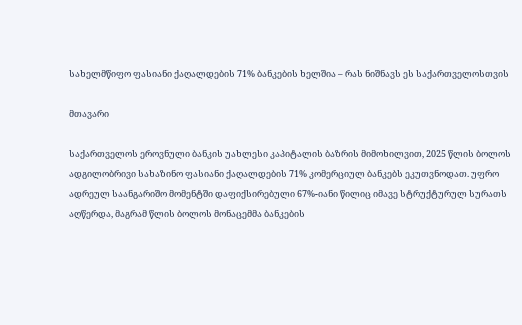სახელმწიფო ფასიანი ქაღალდების 71% ბანკების ხელშია – რას ნიშნავს ეს საქართველოსთვის

მთავარი

საქართველოს ეროვნული ბანკის უახლესი კაპიტალის ბაზრის მიმოხილვით, 2025 წლის ბოლოს ადგილობრივი სახაზინო ფასიანი ქაღალდების 71% კომერციულ ბანკებს ეკუთვნოდათ. უფრო ადრეულ საანგარიშო მომენტში დაფიქსირებული 67%-იანი წილიც იმავე სტრუქტურულ სურათს აღწერდა, მაგრამ წლის ბოლოს მონაცემმა ბანკების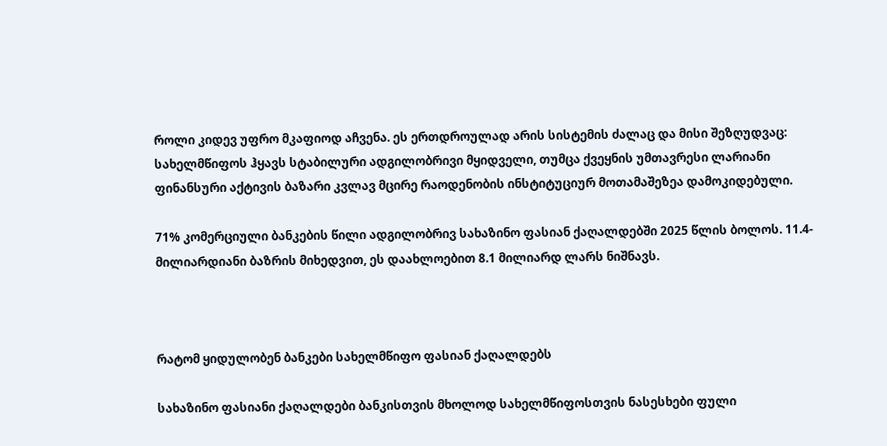როლი კიდევ უფრო მკაფიოდ აჩვენა. ეს ერთდროულად არის სისტემის ძალაც და მისი შეზღუდვაც: სახელმწიფოს ჰყავს სტაბილური ადგილობრივი მყიდველი, თუმცა ქვეყნის უმთავრესი ლარიანი ფინანსური აქტივის ბაზარი კვლავ მცირე რაოდენობის ინსტიტუციურ მოთამაშეზეა დამოკიდებული.

71% კომერციული ბანკების წილი ადგილობრივ სახაზინო ფასიან ქაღალდებში 2025 წლის ბოლოს. 11.4-მილიარდიანი ბაზრის მიხედვით, ეს დაახლოებით 8.1 მილიარდ ლარს ნიშნავს.



რატომ ყიდულობენ ბანკები სახელმწიფო ფასიან ქაღალდებს

სახაზინო ფასიანი ქაღალდები ბანკისთვის მხოლოდ სახელმწიფოსთვის ნასესხები ფული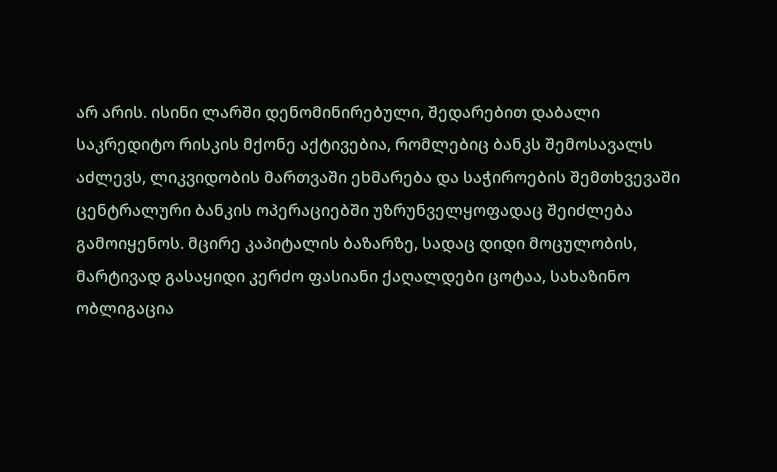არ არის. ისინი ლარში დენომინირებული, შედარებით დაბალი საკრედიტო რისკის მქონე აქტივებია, რომლებიც ბანკს შემოსავალს აძლევს, ლიკვიდობის მართვაში ეხმარება და საჭიროების შემთხვევაში ცენტრალური ბანკის ოპერაციებში უზრუნველყოფადაც შეიძლება გამოიყენოს. მცირე კაპიტალის ბაზარზე, სადაც დიდი მოცულობის, მარტივად გასაყიდი კერძო ფასიანი ქაღალდები ცოტაა, სახაზინო ობლიგაცია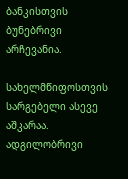ბანკისთვის ბუნებრივი არჩევანია.

სახელმწიფოსთვის სარგებელი ასევე აშკარაა. ადგილობრივი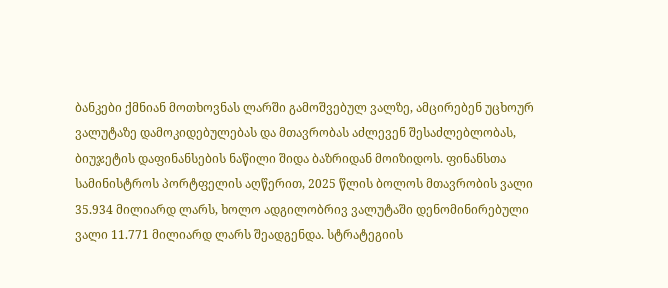ბანკები ქმნიან მოთხოვნას ლარში გამოშვებულ ვალზე, ამცირებენ უცხოურ ვალუტაზე დამოკიდებულებას და მთავრობას აძლევენ შესაძლებლობას, ბიუჯეტის დაფინანსების ნაწილი შიდა ბაზრიდან მოიზიდოს. ფინანსთა სამინისტროს პორტფელის აღწერით, 2025 წლის ბოლოს მთავრობის ვალი 35.934 მილიარდ ლარს, ხოლო ადგილობრივ ვალუტაში დენომინირებული ვალი 11.771 მილიარდ ლარს შეადგენდა. სტრატეგიის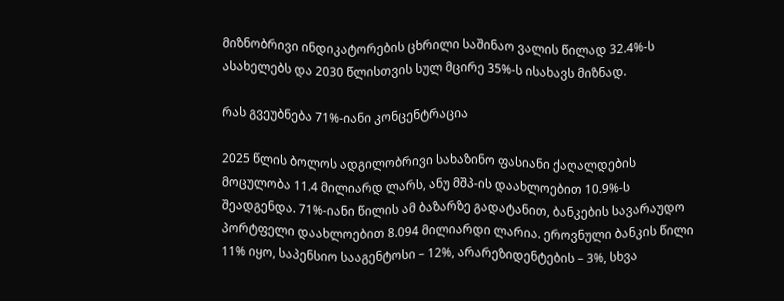მიზნობრივი ინდიკატორების ცხრილი საშინაო ვალის წილად 32.4%-ს ასახელებს და 2030 წლისთვის სულ მცირე 35%-ს ისახავს მიზნად.

რას გვეუბნება 71%-იანი კონცენტრაცია

2025 წლის ბოლოს ადგილობრივი სახაზინო ფასიანი ქაღალდების მოცულობა 11.4 მილიარდ ლარს, ანუ მშპ-ის დაახლოებით 10.9%-ს შეადგენდა. 71%-იანი წილის ამ ბაზარზე გადატანით, ბანკების სავარაუდო პორტფელი დაახლოებით 8.094 მილიარდი ლარია. ეროვნული ბანკის წილი 11% იყო, საპენსიო სააგენტოსი – 12%, არარეზიდენტების – 3%, სხვა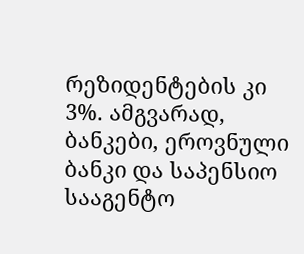რეზიდენტების კი 3%. ამგვარად, ბანკები, ეროვნული ბანკი და საპენსიო სააგენტო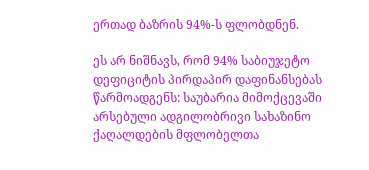ერთად ბაზრის 94%-ს ფლობდნენ.

ეს არ ნიშნავს, რომ 94% საბიუჯეტო დეფიციტის პირდაპირ დაფინანსებას წარმოადგენს: საუბარია მიმოქცევაში არსებული ადგილობრივი სახაზინო ქაღალდების მფლობელთა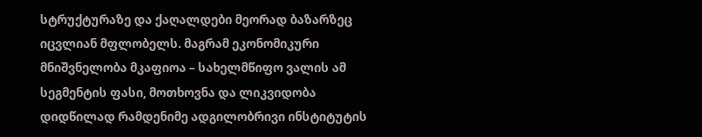სტრუქტურაზე და ქაღალდები მეორად ბაზარზეც იცვლიან მფლობელს. მაგრამ ეკონომიკური მნიშვნელობა მკაფიოა – სახელმწიფო ვალის ამ სეგმენტის ფასი, მოთხოვნა და ლიკვიდობა დიდწილად რამდენიმე ადგილობრივი ინსტიტუტის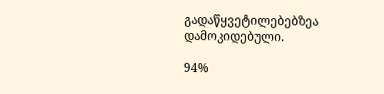გადაწყვეტილებებზეა დამოკიდებული.

94%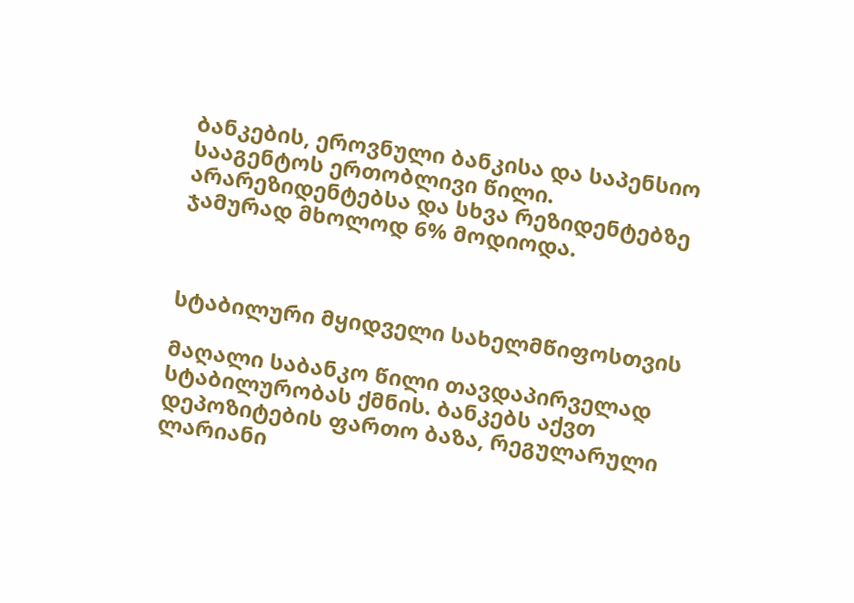ბანკების, ეროვნული ბანკისა და საპენსიო სააგენტოს ერთობლივი წილი. არარეზიდენტებსა და სხვა რეზიდენტებზე ჯამურად მხოლოდ 6% მოდიოდა.



სტაბილური მყიდველი სახელმწიფოსთვის

მაღალი საბანკო წილი თავდაპირველად სტაბილურობას ქმნის. ბანკებს აქვთ დეპოზიტების ფართო ბაზა, რეგულარული ლარიანი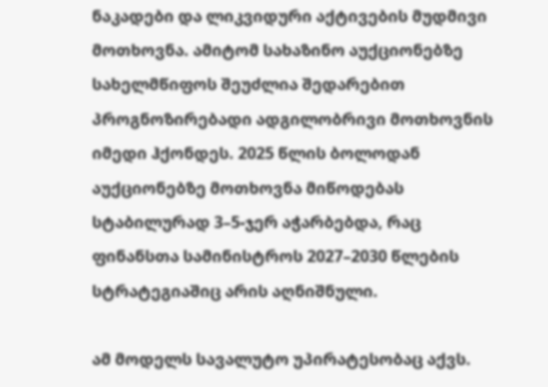ნაკადები და ლიკვიდური აქტივების მუდმივი მოთხოვნა. ამიტომ სახაზინო აუქციონებზე სახელმწიფოს შეუძლია შედარებით პროგნოზირებადი ადგილობრივი მოთხოვნის იმედი ჰქონდეს. 2025 წლის ბოლოდან აუქციონებზე მოთხოვნა მიწოდებას სტაბილურად 3–5-ჯერ აჭარბებდა, რაც ფინანსთა სამინისტროს 2027–2030 წლების სტრატეგიაშიც არის აღნიშნული.

ამ მოდელს სავალუტო უპირატესობაც აქვს.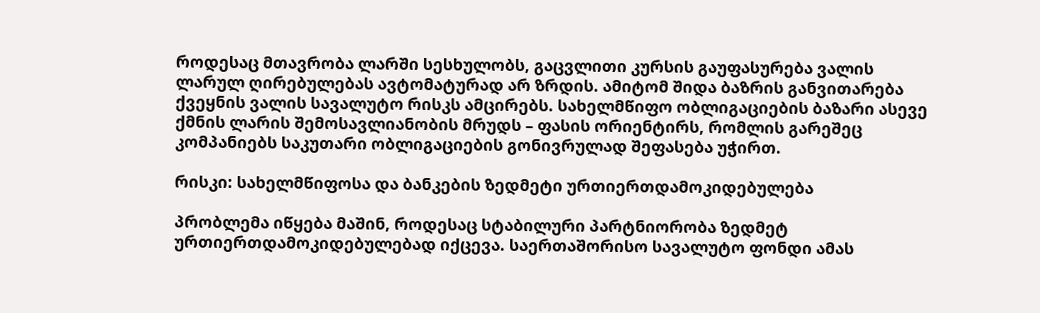როდესაც მთავრობა ლარში სესხულობს, გაცვლითი კურსის გაუფასურება ვალის ლარულ ღირებულებას ავტომატურად არ ზრდის. ამიტომ შიდა ბაზრის განვითარება ქვეყნის ვალის სავალუტო რისკს ამცირებს. სახელმწიფო ობლიგაციების ბაზარი ასევე ქმნის ლარის შემოსავლიანობის მრუდს – ფასის ორიენტირს, რომლის გარეშეც კომპანიებს საკუთარი ობლიგაციების გონივრულად შეფასება უჭირთ.

რისკი: სახელმწიფოსა და ბანკების ზედმეტი ურთიერთდამოკიდებულება

პრობლემა იწყება მაშინ, როდესაც სტაბილური პარტნიორობა ზედმეტ ურთიერთდამოკიდებულებად იქცევა. საერთაშორისო სავალუტო ფონდი ამას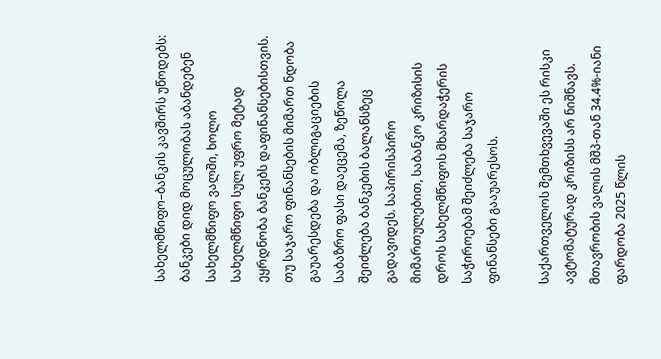სახელმწიფო–ბანკის კავშირს უწოდებს: ბანკები დიდ მოცულობას აბანდებენ სახელმწიფო ვალში, ხოლო სახელმწიფო სულ უფრო მეტად ეყრდნობა ბანკებს დაფინანსებისთვის. თუ საჯარო ფინანსების მიმართ ნდობა გაუარესდება და ობლიგაციების საბაზრო ფასი დაეცემა, ზეწოლა შეიძლება ბანკების ბალანსზეც გადავიდეს. საპირისპირო მიმართულებით, საბანკო კრიზისის დროს სახელმწიფოს მხარდაჭერის საჭიროებამ შეიძლება საჯარო ფინანსები გააუარესოს.

საქართველოს შემთხვევაში ეს რისკი ავტომატურად კრიზისს არ ნიშნავს. მთავრობის ვალის მშპ-თან 34.4%-იანი ფარდობა 2025 წლის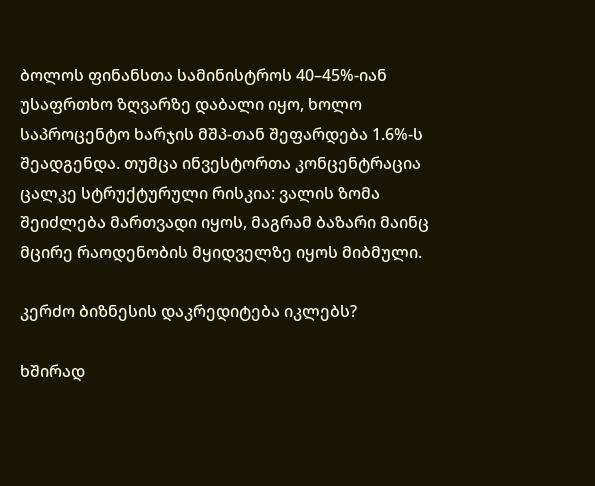ბოლოს ფინანსთა სამინისტროს 40–45%-იან უსაფრთხო ზღვარზე დაბალი იყო, ხოლო საპროცენტო ხარჯის მშპ-თან შეფარდება 1.6%-ს შეადგენდა. თუმცა ინვესტორთა კონცენტრაცია ცალკე სტრუქტურული რისკია: ვალის ზომა შეიძლება მართვადი იყოს, მაგრამ ბაზარი მაინც მცირე რაოდენობის მყიდველზე იყოს მიბმული.

კერძო ბიზნესის დაკრედიტება იკლებს?

ხშირად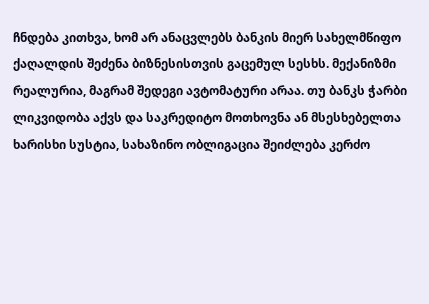ჩნდება კითხვა, ხომ არ ანაცვლებს ბანკის მიერ სახელმწიფო ქაღალდის შეძენა ბიზნესისთვის გაცემულ სესხს. მექანიზმი რეალურია, მაგრამ შედეგი ავტომატური არაა. თუ ბანკს ჭარბი ლიკვიდობა აქვს და საკრედიტო მოთხოვნა ან მსესხებელთა ხარისხი სუსტია, სახაზინო ობლიგაცია შეიძლება კერძო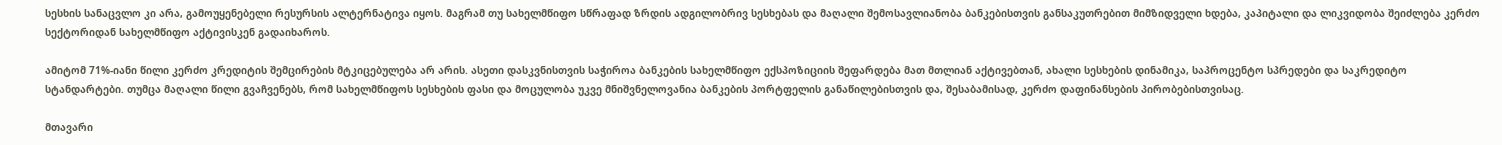სესხის სანაცვლო კი არა, გამოუყენებელი რესურსის ალტერნატივა იყოს. მაგრამ თუ სახელმწიფო სწრაფად ზრდის ადგილობრივ სესხებას და მაღალი შემოსავლიანობა ბანკებისთვის განსაკუთრებით მიმზიდველი ხდება, კაპიტალი და ლიკვიდობა შეიძლება კერძო სექტორიდან სახელმწიფო აქტივისკენ გადაიხაროს.

ამიტომ 71%-იანი წილი კერძო კრედიტის შემცირების მტკიცებულება არ არის. ასეთი დასკვნისთვის საჭიროა ბანკების სახელმწიფო ექსპოზიციის შეფარდება მათ მთლიან აქტივებთან, ახალი სესხების დინამიკა, საპროცენტო სპრედები და საკრედიტო სტანდარტები. თუმცა მაღალი წილი გვაჩვენებს, რომ სახელმწიფოს სესხების ფასი და მოცულობა უკვე მნიშვნელოვანია ბანკების პორტფელის განაწილებისთვის და, შესაბამისად, კერძო დაფინანსების პირობებისთვისაც.

მთავარი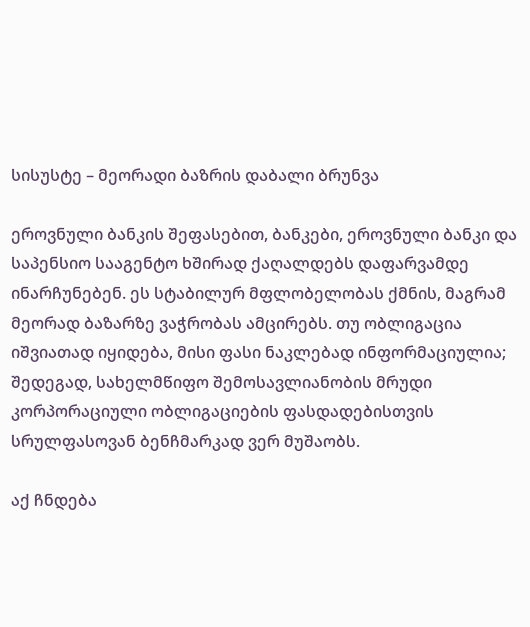სისუსტე – მეორადი ბაზრის დაბალი ბრუნვა

ეროვნული ბანკის შეფასებით, ბანკები, ეროვნული ბანკი და საპენსიო სააგენტო ხშირად ქაღალდებს დაფარვამდე ინარჩუნებენ. ეს სტაბილურ მფლობელობას ქმნის, მაგრამ მეორად ბაზარზე ვაჭრობას ამცირებს. თუ ობლიგაცია იშვიათად იყიდება, მისი ფასი ნაკლებად ინფორმაციულია; შედეგად, სახელმწიფო შემოსავლიანობის მრუდი კორპორაციული ობლიგაციების ფასდადებისთვის სრულფასოვან ბენჩმარკად ვერ მუშაობს.

აქ ჩნდება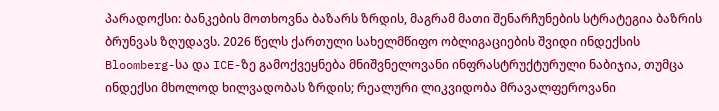პარადოქსი: ბანკების მოთხოვნა ბაზარს ზრდის, მაგრამ მათი შენარჩუნების სტრატეგია ბაზრის ბრუნვას ზღუდავს. 2026 წელს ქართული სახელმწიფო ობლიგაციების შვიდი ინდექსის Bloomberg-სა და ICE-ზე გამოქვეყნება მნიშვნელოვანი ინფრასტრუქტურული ნაბიჯია, თუმცა ინდექსი მხოლოდ ხილვადობას ზრდის; რეალური ლიკვიდობა მრავალფეროვანი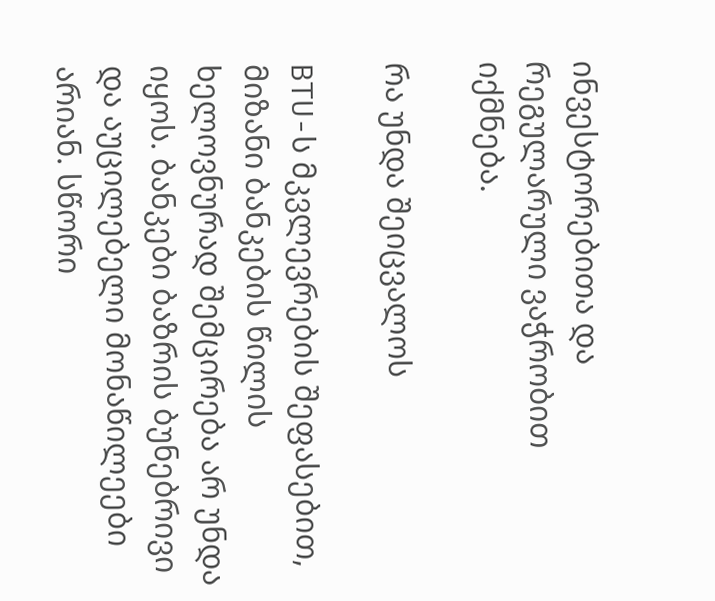ინვესტორებითა და რეგულარული ვაჭრობით იქმნება.

რა უნდა შეიცვალოს

BTU-ს მკვლევრების შეფასებით, მიზანი ბანკების წილის ხელოვნურად შემცირება არ უნდა იყოს. ბანკები ბაზრის ბუნებრივი და აუცილებელი მონაწილეები არიან. სწორი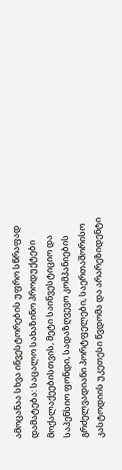ამოცანაა სხვა ინვესტორების უფრო სწრაფად დამატება: საცალო სახაზინო პროდუქტები მოქალაქეებისთვის, მეტი საინვესტიციო და საპენსიო ფონდი, სადაზღვევო კომპანიების გრძელვადიანი პორტფელები, საერთაშორისო კასტოდიის უკეთესი წვდომა და არარეზიდენტი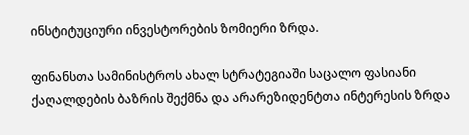ინსტიტუციური ინვესტორების ზომიერი ზრდა.

ფინანსთა სამინისტროს ახალ სტრატეგიაში საცალო ფასიანი ქაღალდების ბაზრის შექმნა და არარეზიდენტთა ინტერესის ზრდა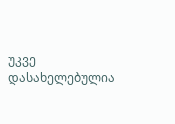უკვე დასახელებულია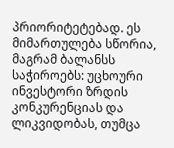პრიორიტეტებად. ეს მიმართულება სწორია, მაგრამ ბალანსს საჭიროებს: უცხოური ინვესტორი ზრდის კონკურენციას და ლიკვიდობას, თუმცა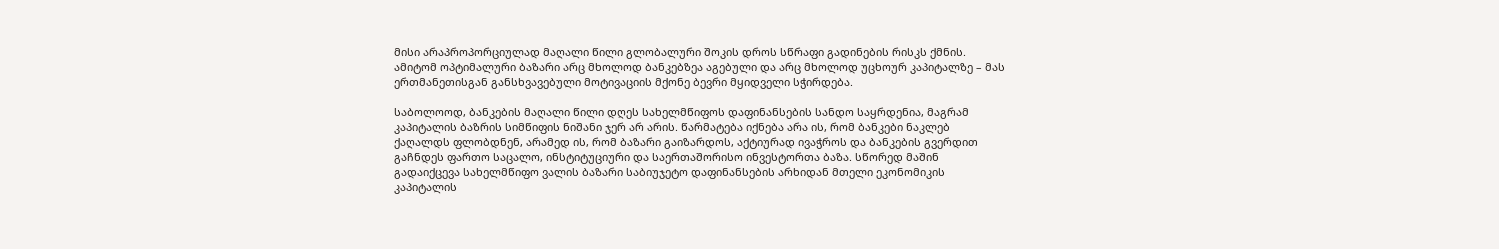მისი არაპროპორციულად მაღალი წილი გლობალური შოკის დროს სწრაფი გადინების რისკს ქმნის. ამიტომ ოპტიმალური ბაზარი არც მხოლოდ ბანკებზეა აგებული და არც მხოლოდ უცხოურ კაპიტალზე – მას ერთმანეთისგან განსხვავებული მოტივაციის მქონე ბევრი მყიდველი სჭირდება.

საბოლოოდ, ბანკების მაღალი წილი დღეს სახელმწიფოს დაფინანსების სანდო საყრდენია, მაგრამ კაპიტალის ბაზრის სიმწიფის ნიშანი ჯერ არ არის. წარმატება იქნება არა ის, რომ ბანკები ნაკლებ ქაღალდს ფლობდნენ, არამედ ის, რომ ბაზარი გაიზარდოს, აქტიურად ივაჭროს და ბანკების გვერდით გაჩნდეს ფართო საცალო, ინსტიტუციური და საერთაშორისო ინვესტორთა ბაზა. სწორედ მაშინ გადაიქცევა სახელმწიფო ვალის ბაზარი საბიუჯეტო დაფინანსების არხიდან მთელი ეკონომიკის კაპიტალის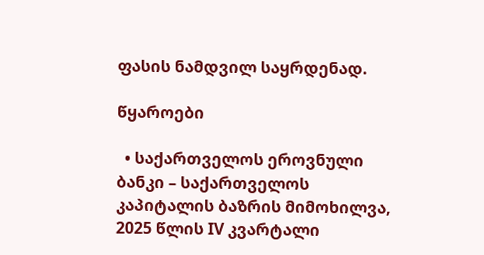ფასის ნამდვილ საყრდენად.

წყაროები

  • საქართველოს ეროვნული ბანკი – საქართველოს კაპიტალის ბაზრის მიმოხილვა, 2025 წლის IV კვარტალი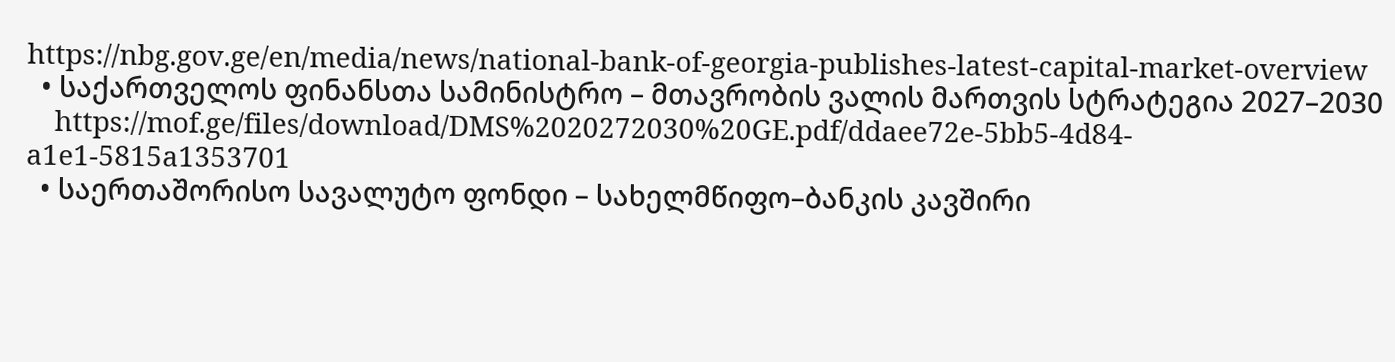https://nbg.gov.ge/en/media/news/national-bank-of-georgia-publishes-latest-capital-market-overview
  • საქართველოს ფინანსთა სამინისტრო – მთავრობის ვალის მართვის სტრატეგია 2027–2030
    https://mof.ge/files/download/DMS%2020272030%20GE.pdf/ddaee72e-5bb5-4d84-a1e1-5815a1353701
  • საერთაშორისო სავალუტო ფონდი – სახელმწიფო–ბანკის კავშირი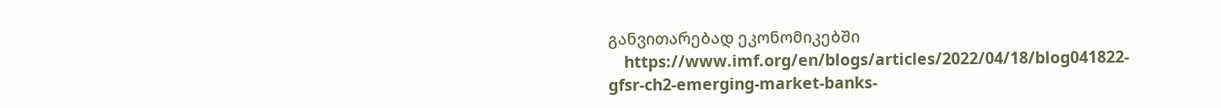განვითარებად ეკონომიკებში
    https://www.imf.org/en/blogs/articles/2022/04/18/blog041822-gfsr-ch2-emerging-market-banks-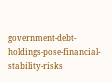government-debt-holdings-pose-financial-stability-risks